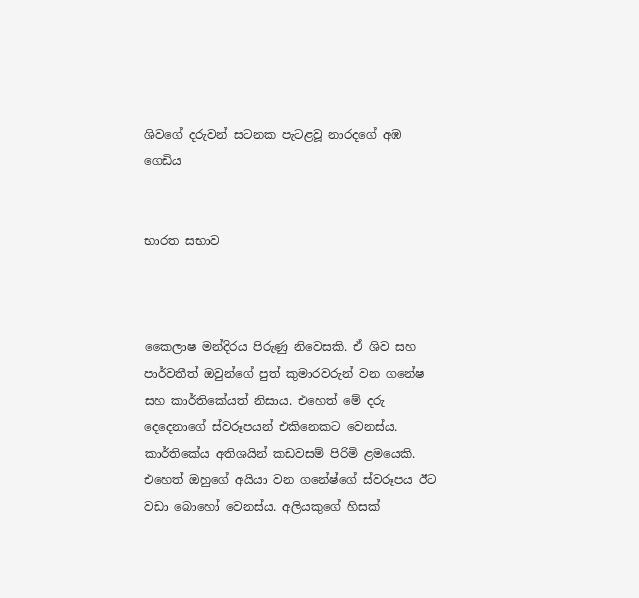ශිවගේ දරුවන් සටනක පැටළවූ නාරදගේ අඹ ගෙඩිය


භාරත සභාව



කෛලාෂ මන්දිරය පිරුණු නිවෙසකි. ඒ ශිව සහ පාර්වතීත් ඔවුන්ගේ පුත් කුමාරවරුන් වන ගනේෂ සහ කාර්තිකේයත් නිසාය. එහෙත් මේ දරු දෙදෙනාගේ ස්වරූපයන් එකිනෙකට වෙනස්ය. කාර්තිකේය අතිශයින් කඩවසම් පිරිමි ළමයෙකි. එහෙත් ඔහුගේ අයියා වන ගනේෂ්ගේ ස්වරූපය ඊට වඩා බොහෝ වෙනස්ය. අලියකුගේ හිසක්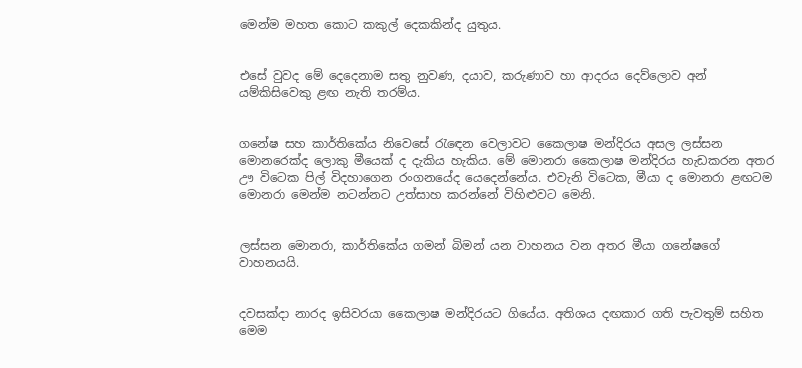මෙන්ම මහත කොට කකුල් දෙකකින්ද යුතුය.


එසේ වුවද මේ දෙදෙනාම සතු නුවණ, දයාව, කරුණාව හා ආදරය දෙව්ලොව අන් යම්කිසිවෙකු ළඟ නැති තරම්ය.


ගනේෂ සහ කාර්තිකේය නිවෙසේ රැඳෙන වෙලාවට කෛලාෂ මන්දිරය අසල ලස්සන මොනරෙක්ද ලොකු මීයෙක් ද දැකිය හැකිය. මේ මොනරා කෛලාෂ මන්දිරය හැඩකරන අතර ඌ විටෙක පිල් විදහාගෙන රංගනයේද යෙදෙන්නේය. එවැනි විටෙක, මීයා ද මොනරා ළඟටම මොනරා මෙන්ම නටන්නට උත්සාහ කරන්නේ විහිළුවට මෙනි.


ලස්සන මොනරා, කාර්තිකේය ගමන් බිමන් යන වාහනය වන අතර මීයා ගනේෂගේ වාහනයයි.


දවසක්දා නාරද ඉසිවරයා කෛලාෂ මන්දිරයට ගියේය. අතිශය දඟකාර ගති පැවතුම් සහිත මෙම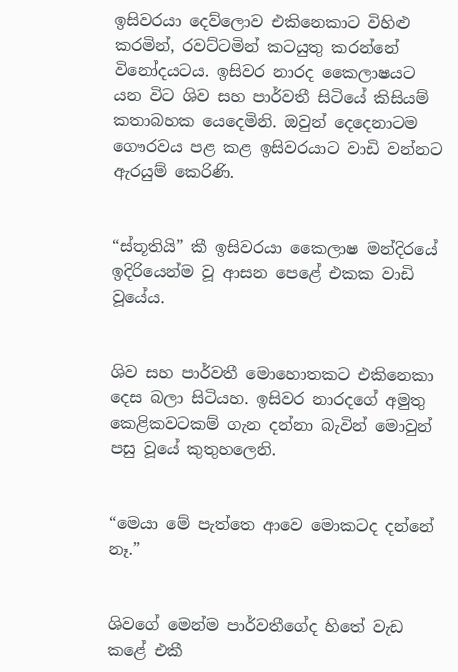ඉසිවරයා දෙව්ලොව එකිනෙකාට විහිළු කරමින්, රවට්ටමින් කටයුතු කරන්නේ විනෝදයටය. ඉසිවර නාරද කෛලාෂයට යන විට ශිව සහ පාර්වතී සිටියේ කිසියම් කතාබහක යෙදෙමිනි. ඔවුන් දෙදෙනාටම ගෞරවය පළ කළ ඉසිවරයාට වාඩි වන්නට ඇරයුම් කෙරිණි.


“ස්තූතියි” කී ඉසිවරයා කෛලාෂ මන්දිරයේ ඉදිරියෙන්ම වූ ආසන පෙළේ එකක වාඩි වූයේය.


ශිව සහ පාර්වතී මොහොතකට එකිනෙකා දෙස බලා සිටියහ. ඉසිවර නාරදගේ අමුතු කෙළිකවටකම් ගැන දන්නා බැවින් මොවුන් පසු වූයේ කුතුහලෙනි.


“මෙයා මේ පැත්තෙ ආවෙ මොකටද දන්නේ නෑ.”


ශිවගේ මෙන්ම පාර්වතීගේද හිතේ වැඩ කළේ එකී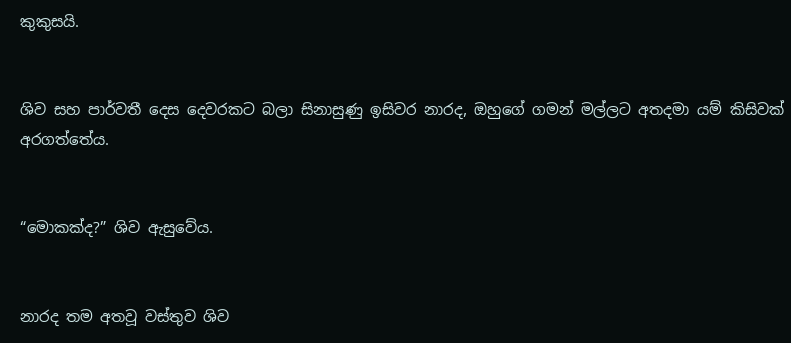කුකුසයි.


ශිව සහ පාර්වතී දෙස දෙවරකට බලා සිනාසුණු ඉසිවර නාරද, ඔහුගේ ගමන් මල්ලට අතදමා යම් කිසිවක් අරගත්තේය.


“මොකක්ද?” ශිව ඇසුවේය.


නාරද තම අතවූ වස්තුව ශිව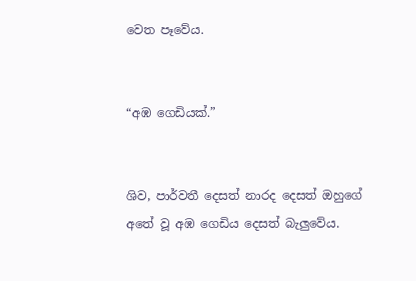වෙත පෑවේය.


“අඹ ගෙඩියක්.”


ශිව, පාර්වතී දෙසත් නාරද දෙසත් ඔහුගේ අතේ වූ අඹ ගෙඩිය දෙසත් බැලුවේය.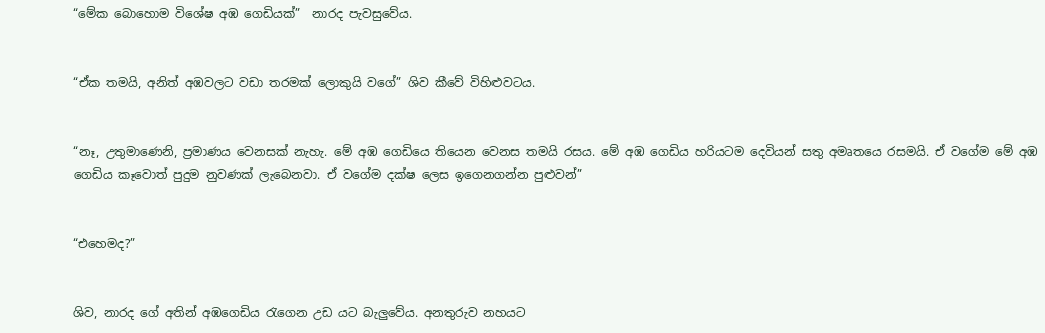“මේක බොහොම විශේෂ අඹ ගෙඩියක්”  නාරද පැවසුවේය.


“ඒක තමයි, අනිත් අඹවලට වඩා තරමක් ලොකුයි වගේ” ශිව කීවේ විහිළුවටය.


“නෑ, උතුමාණෙනි, ප්‍රමාණය වෙනසක් නැහැ. මේ අඹ ගෙඩියෙ තියෙන වෙනස තමයි රසය. මේ අඹ ගෙඩිය හරියටම දෙවියන් සතු අමෘතයෙ රසමයි. ඒ වගේම මේ අඹ ගෙඩිය කෑවොත් පුදුම නුවණක් ලැබෙනවා. ඒ වගේම දක්ෂ ලෙස ඉගෙනගන්න පුළුවන්”


“එහෙමද?”


ශිව, නාරද ගේ අතින් අඹගෙඩිය රැගෙන උඩ යට බැලුවේය. අනතුරුව නහයට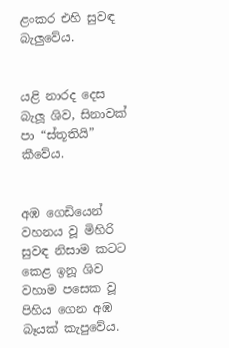ළංකර එහි සුවඳ බැලුවේය.


යළි නාරද දෙස බැලූ ශිව, සිනාවක් පා “ස්තූතියි” කීවේය.


අඹ ගෙඩියෙන් වහනය වූ මිහිරි සුවඳ නිසාම කටට කෙළ ඉනූ ශිව වහාම පසෙක වූ පිහිය ගෙන අඹ බෑයක් කැපුවේය.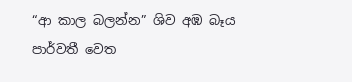“ආ කාල බලන්න” ශිව අඹ බෑය පාර්වතී වෙත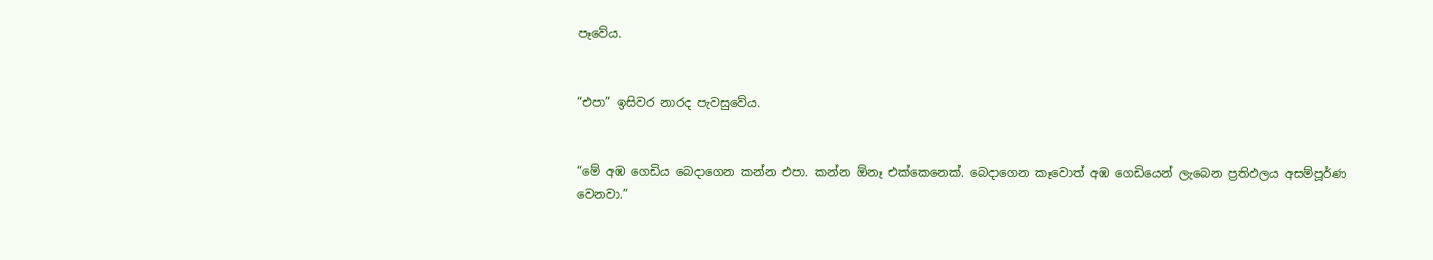පෑවේය.


“එපා” ඉසිවර නාරද පැවසුවේය.


“මේ අඹ ගෙඩිය බෙදාගෙන කන්න එපා. කන්න ඕනෑ එක්කෙනෙක්. බෙදාගෙන කෑවොත් අඹ ගෙඩියෙන් ලැබෙන ප්‍රතිඵලය අසම්පූර්ණ වෙනවා.”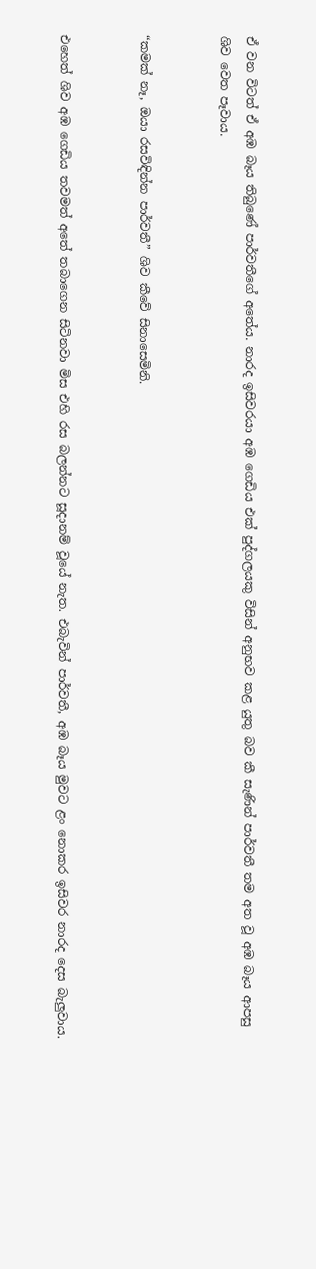ඒ වන විටත් ඒ අඹ බෑය තිබුණේ පාර්වතීගේ අතේය. නාරද ඉසිවරයා අඹ ගෙඩිය එක් පුද්ගලයකු විසින් අනුභව කළ යුතු බව කී සැණින් පාර්වතී තම අත වූ අඹ බෑය ආපසු ශිව වෙත පෑවාය.


“කමක් නෑ, ඔයා රසවිඳින්න පාර්වතී” ශිව කීවේ සිනාසෙමිනි.


එහෙත් ශිව අඹ ගෙඩිය තවමත් අතේ තබාගෙන සිටිනවා මිස එහි රස බලන්නට සූදානම් වූයේ නැත. එබැවින් පාර්වතී, අඹ බෑය මුවට ළං නොකර ඉසිවර නාරද දෙස බැලුවාය.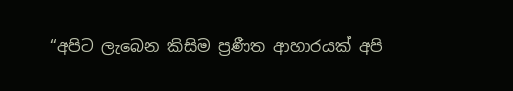“අපිට ලැබෙන කිසිම ප්‍රණීත ආහාරයක් අපි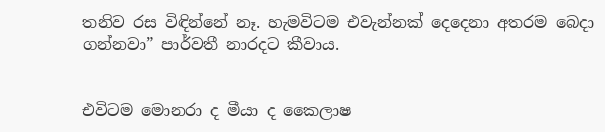තනිව රස විඳින්නේ නෑ. හැමවිටම එවැන්නක් දෙදෙනා අතරම බෙදා ගන්නවා” පාර්වතී නාරදට කීවාය.


එවිටම මොනරා ද මීයා ද කෛලාෂ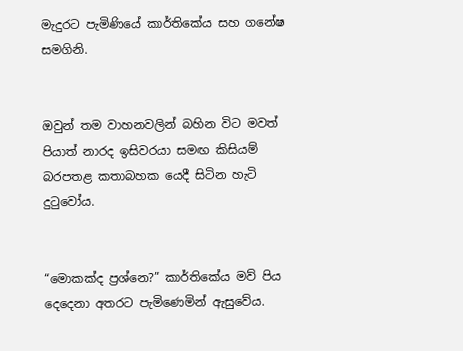මැදුරට පැමිණියේ කාර්තිකේය සහ ගනේෂ සමගිනි.


ඔවුන් තම වාහනවලින් බහින විට මවත් පියාත් නාරද ඉසිවරයා සමඟ කිසියම් බරපතළ කතාබහක යෙදී සිටින හැටි දුටුවෝය.


“මොකක්ද ප්‍රශ්නෙ?” කාර්තිකේය මව් පිය දෙදෙනා අතරට පැමිණෙමින් ඇසුවේය.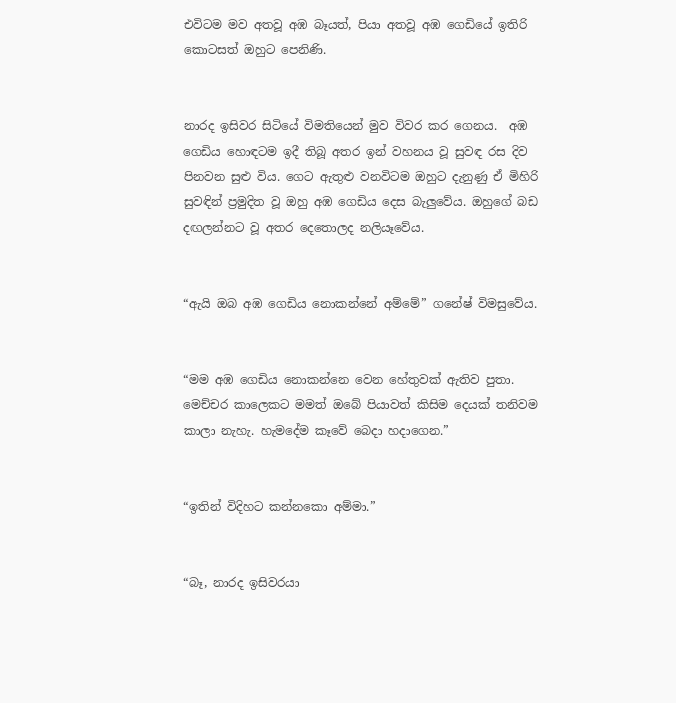එවිටම මව අතවූ අඹ බෑයත්, පියා අතවූ අඹ ගෙඩියේ ඉතිරි කොටසත් ඔහුට පෙනිණි.


නාරද ඉසිවර සිටියේ විමතියෙන් මුව විවර කර ගෙනය.  අඹ ගෙඩිය හොඳටම ඉදී තිබූ අතර ඉන් වහනය වූ සුවඳ රස දිව පිනවන සුළු විය. ගෙට ඇතුළු වනවිටම ඔහුට දැනුණු ඒ මිහිරි සුවඳින් ප්‍රමුදිත වූ ඔහු අඹ ගෙඩිය දෙස බැලුවේය. ඔහුගේ බඩ දඟලන්නට වූ අතර දෙතොලද නලියෑවේය.


“ඇයි ඔබ අඹ ගෙඩිය නොකන්නේ අම්මේ” ගනේෂ් විමසුවේය.


“මම අඹ ගෙඩිය නොකන්නෙ වෙන හේතුවක් ඇතිව පුතා. මෙච්චර කාලෙකට මමත් ඔබේ පියාවත් කිසිම දෙයක් තනිවම කාලා නැහැ. හැමදේම කෑවේ බෙදා හදාගෙන.”


“ඉතින් විදිහට කන්නකො අම්මා.”


“බෑ, නාරද ඉසිවරයා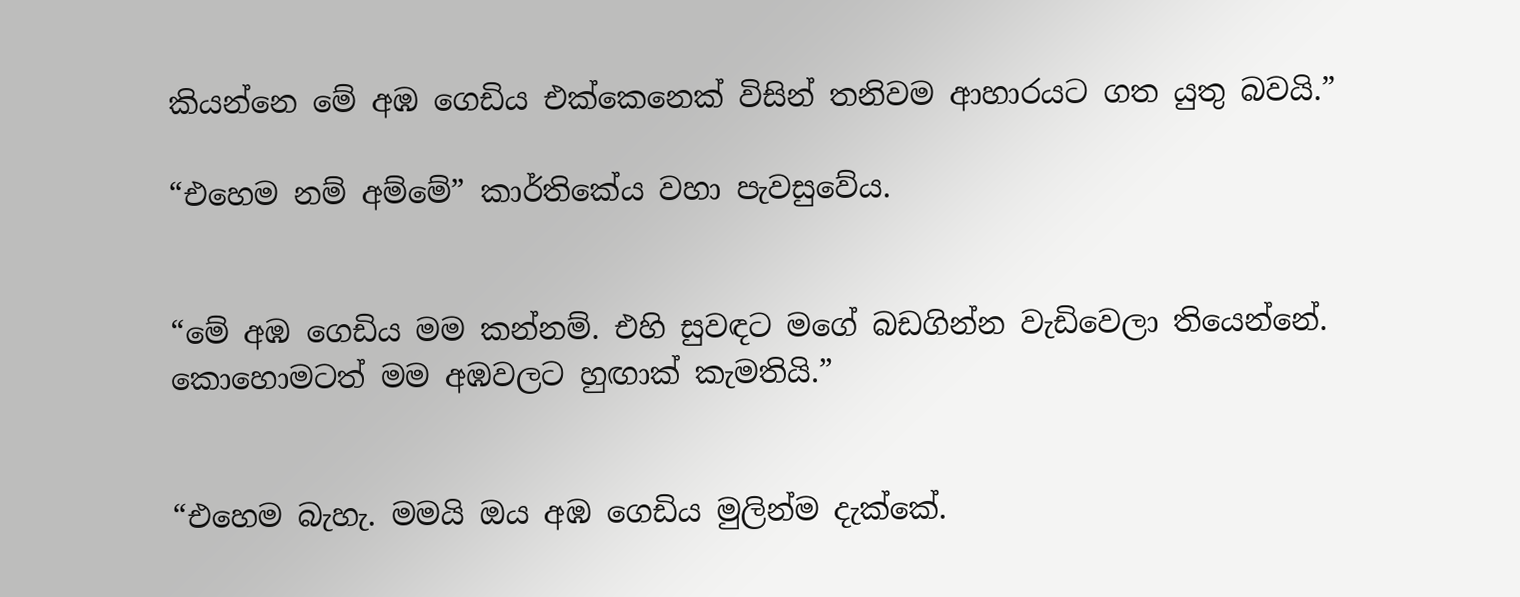කියන්නෙ මේ අඹ ගෙඩිය එක්කෙනෙක් විසින් තනිවම ආහාරයට ගත යුතු බවයි.”

“එහෙම නම් අම්මේ” කාර්තිකේය වහා පැවසුවේය.


“මේ අඹ ගෙඩිය මම කන්නම්. එහි සුවඳට මගේ බඩගින්න වැඩිවෙලා තියෙන්නේ. කොහොමටත් මම අඹවලට හුඟාක් කැමතියි.”


“එහෙම බැහැ. මමයි ඔය අඹ ගෙඩිය මුලින්ම දැක්කේ.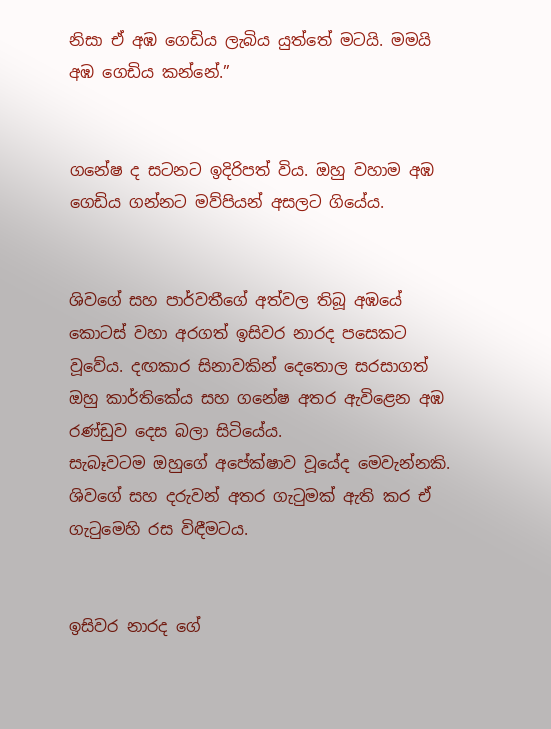නිසා ඒ අඹ ගෙඩිය ලැබිය යුත්තේ මටයි. මමයි අඹ ගෙඩිය කන්නේ.”


ගනේෂ ද සටනට ඉදිරිපත් විය. ඔහු වහාම අඹ ගෙඩිය ගන්නට මව්පියන් අසලට ගියේය.


ශිවගේ සහ පාර්වතීගේ අත්වල තිබූ අඹයේ කොටස් වහා අරගත් ඉසිවර නාරද පසෙකට වූවේය. දඟකාර සිනාවකින් දෙතොල සරසාගත් ඔහු කාර්තිකේය සහ ගනේෂ අතර ඇවිළෙන අඹ රණ්ඩුව දෙස බලා සිටියේය.
සැබෑවටම ඔහුගේ අපේක්ෂාව වූයේද මෙවැන්නකි. ශිවගේ සහ දරුවන් අතර ගැටුමක් ඇති කර ඒ ගැටුමෙහි රස විඳීමටය.


ඉසිවර නාරද ගේ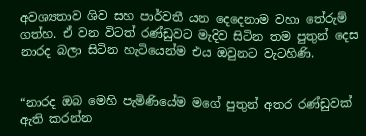අවශ්‍යතාව ශිව සහ පාර්වතී යන දෙදෙනාම වහා තේරුම් ගත්හ. ඒ වන විටත් රණ්ඩුවට මැදිව සිටින තම පුතුන් දෙස නාරද බලා සිටින හැටියෙන්ම එය ඔවුනට වැටහිණි.


“නාරද ඔබ මෙහි පැමිණියේම මගේ පුතුන් අතර රණ්ඩුවක් ඇති කරන්න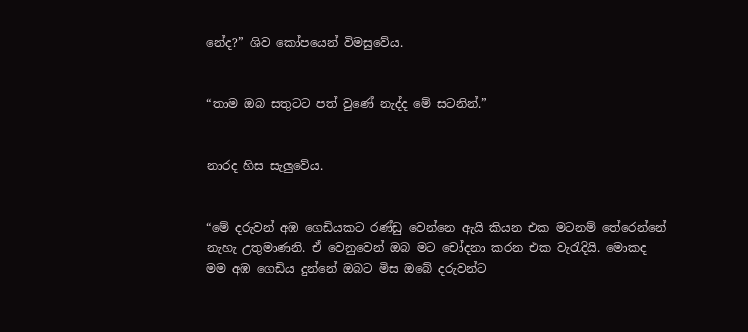නේද?” ශිව කෝපයෙන් විමසුවේය.


“තාම ඔබ සතුටට පත් වුණේ නැද්ද මේ සටනින්.”


නාරද හිස සැලුවේය.


“මේ දරුවන් අඹ ගෙඩියකට රණ්ඩු වෙන්නෙ ඇයි කියන එක මටනම් තේරෙන්නේ නැහැ උතුමාණනි. ඒ වෙනුවෙන් ඔබ මට චෝදනා කරන එක වැරැදියි. මොකද මම අඹ ගෙඩිය දුන්නේ ඔබට මිස ඔබේ දරුවන්ට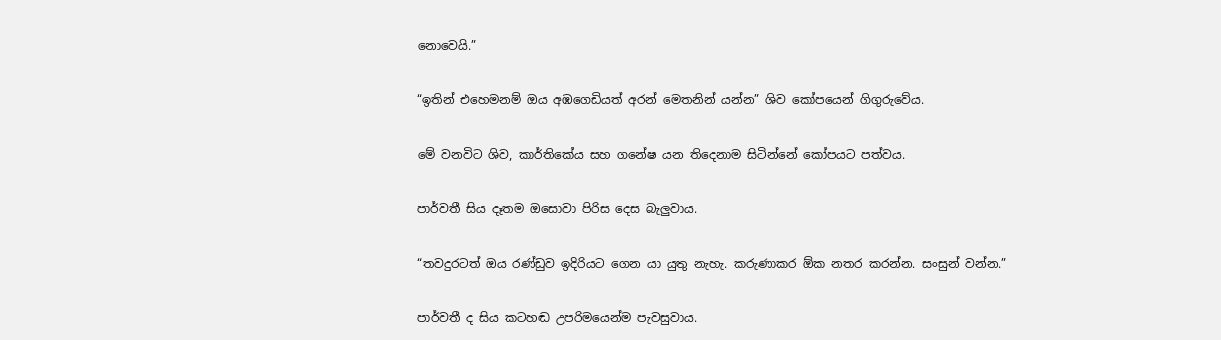නොවෙයි.”


“ඉතින් එහෙමනම් ඔය අඹගෙඩියත් අරන් මෙතනින් යන්න” ශිව කෝපයෙන් ගිගුරුවේය.


මේ වනවිට ශිව, කාර්තිකේය සහ ගනේෂ යන තිදෙනාම සිටින්නේ කෝපයට පත්වය.


පාර්වතී සිය දෑතම ඔසොවා පිරිස දෙස බැලුවාය.


“තවදුරටත් ඔය රණ්ඩුව ඉදිරියට ගෙන යා යුතු නැහැ. කරුණාකර ඕක නතර කරන්න. සංසුන් වන්න.”


පාර්වතී ද සිය කටහඬ උපරිමයෙන්ම පැවසුවාය.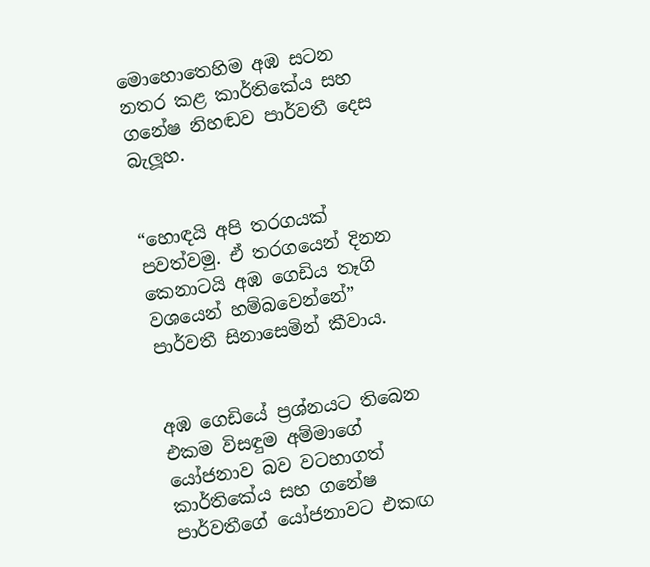මොහොතෙහිම අඹ සටන නතර කළ කාර්තිකේය සහ ගනේෂ නිහඬව පාර්වතී දෙස බැලූහ.


“හොඳයි අපි තරගයක් පවත්වමු. ඒ තරගයෙන් දිනන කෙනාටයි අඹ ගෙඩිය තෑගි වශයෙන් හම්බවෙන්නේ” පාර්වතී සිනාසෙමින් කීවාය.


අඹ ගෙඩියේ ප්‍රශ්නයට තිබෙන එකම විසඳුම අම්මාගේ යෝජනාව බව වටහාගත් කාර්තිකේය සහ ගනේෂ පාර්වතීගේ යෝජනාවට එකඟ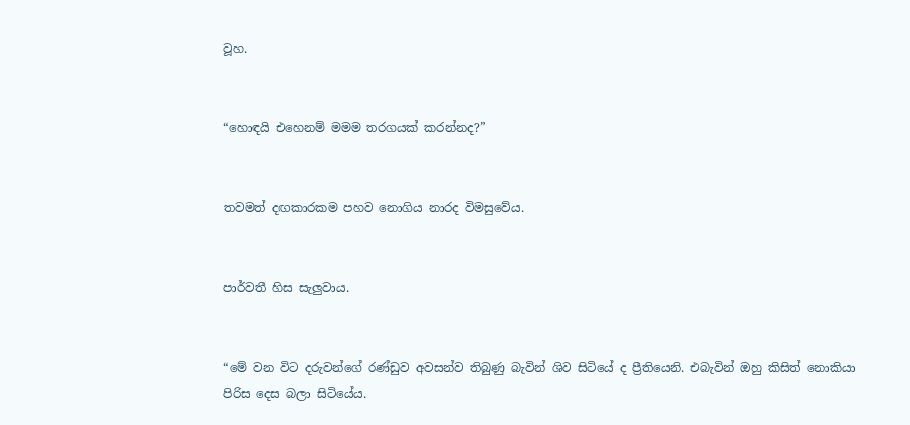වූහ.


“හොඳයි එහෙනම් මමම තරගයක් කරන්නද?”


තවමත් දඟකාරකම පහව නොගිය නාරද විමසුවේය.


පාර්වතී හිස සැලුවාය.


“මේ වන විට දරුවන්ගේ රණ්ඩුව අවසන්ව තිබුණු බැවින් ශිව සිටියේ ද ප්‍රීතියෙනි. එබැවින් ඔහු කිසිත් නොකියා පිරිස දෙස බලා සිටියේය.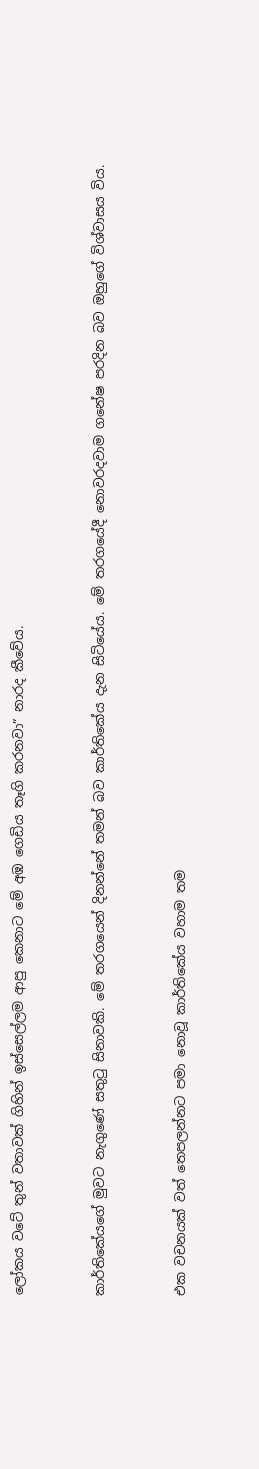ලෝකය වටේ තුන් වතාවක් ගිහින් ඉස්සෙල්ලම ආපු කෙනාට මේ අඹ ගෙඩිය තෑගි කරනවා” නාරද කීවේය.


කාර්තිකේයගේ මුවට නැගුණේ සතුටු සිනාවකි. මේ තරගයෙන් දිනන්නේ තමන් බව කාර්තිකේය දැන සිටියේය. මේ තරගයේදී නොවරදවාම ගනේෂ පරදින බව ඔහුගේ විශ්වාසය විය.


එක වචනයක් වත් තෙපලන්නට පමා නොවූ කාර්තිකේය වහාම තම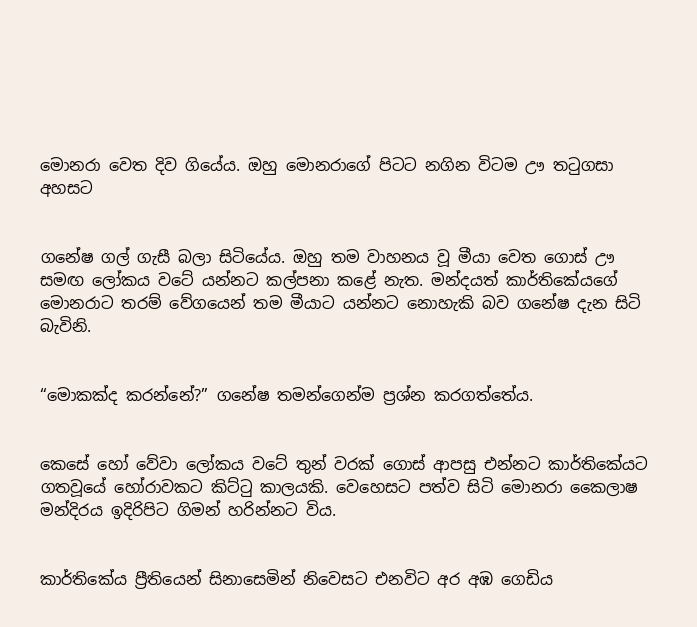මොනරා වෙත දිව ගියේය. ඔහු මොනරාගේ පිටට නගින විටම ඌ තටුගසා අහසට


ගනේෂ ගල් ගැසී බලා සිටියේය. ඔහු තම වාහනය වූ මීයා වෙත ගොස් ඌ සමඟ ලෝකය වටේ යන්නට කල්පනා කළේ නැත. මන්දයත් කාර්තිකේයගේ මොනරාට තරම් වේගයෙන් තම මීයාට යන්නට නොහැකි බව ගනේෂ දැන සිටි බැවිනි.


“මොකක්ද කරන්නේ?” ගනේෂ තමන්ගෙන්ම ප්‍රශ්න කරගත්තේය.


කෙසේ හෝ වේවා ලෝකය වටේ තුන් වරක් ගොස් ආපසු එන්නට කාර්තිකේයට ගතවූයේ හෝරාවකට කිට්ටු කාලයකි. වෙහෙසට පත්ව සිටි මොනරා කෛලාෂ මන්දිරය ඉදිරිපිට ගිමන් හරින්නට විය.


කාර්තිකේය ප්‍රීතියෙන් සිනාසෙමින් නිවෙසට එනවිට අර අඹ ගෙඩිය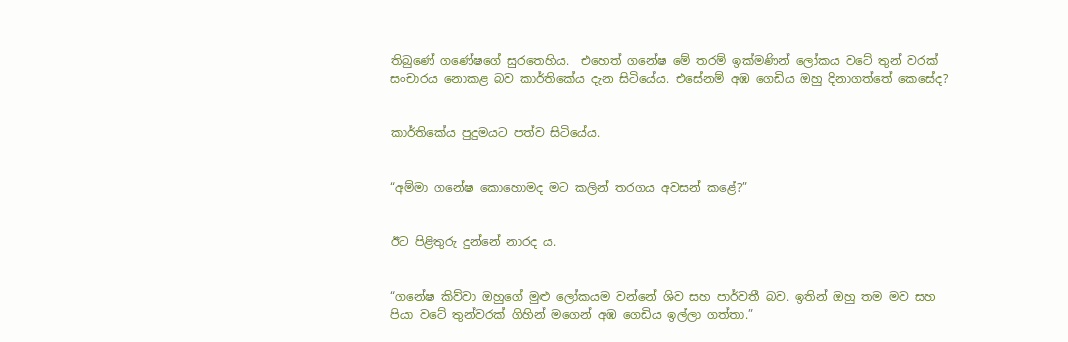තිබුණේ ගණේෂගේ සුරතෙහිය.  එහෙත් ගනේෂ මේ තරම් ඉක්මණින් ලෝකය වටේ තුන් වරක් සංචාරය නොකළ බව කාර්තිකේය දැන සිටියේය. එසේනම් අඹ ගෙඩිය ඔහු දිනාගත්තේ කෙසේද?


කාර්තිකේය පුදුමයට පත්ව සිටියේය.


“අම්මා ගනේෂ කොහොමද මට කලින් තරගය අවසන් කළේ?”


ඊට පිළිතුරු දුන්නේ නාරද ය.


“ගනේෂ කිව්වා ඔහුගේ මුළු ලෝකයම වන්නේ ශිව සහ පාර්වතී බව. ඉතින් ඔහු තම මව සහ පියා වටේ තුන්වරක් ගිහින් මගෙන් අඹ ගෙඩිය ඉල්ලා ගත්තා.”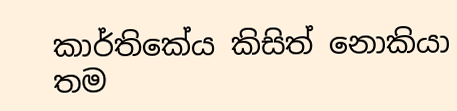කාර්තිකේය කිසිත් නොකියා තම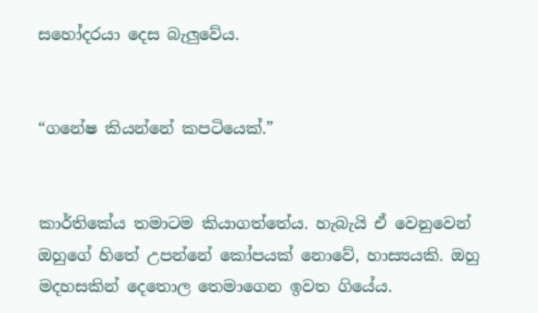සහෝදරයා දෙස බැලුවේය.


“ගනේෂ කියන්නේ කපටියෙක්.”


කාර්තිකේය තමාටම කියාගත්තේය. හැබැයි ඒ වෙනුවෙන් ඔහුගේ හිතේ උපන්නේ කෝපයක් නොවේ, හාස්‍යයකි. ඔහු මදහසකින් දෙතොල තෙමාගෙන ඉවත ගියේය.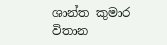ශාන්ත කුමාර විතාන